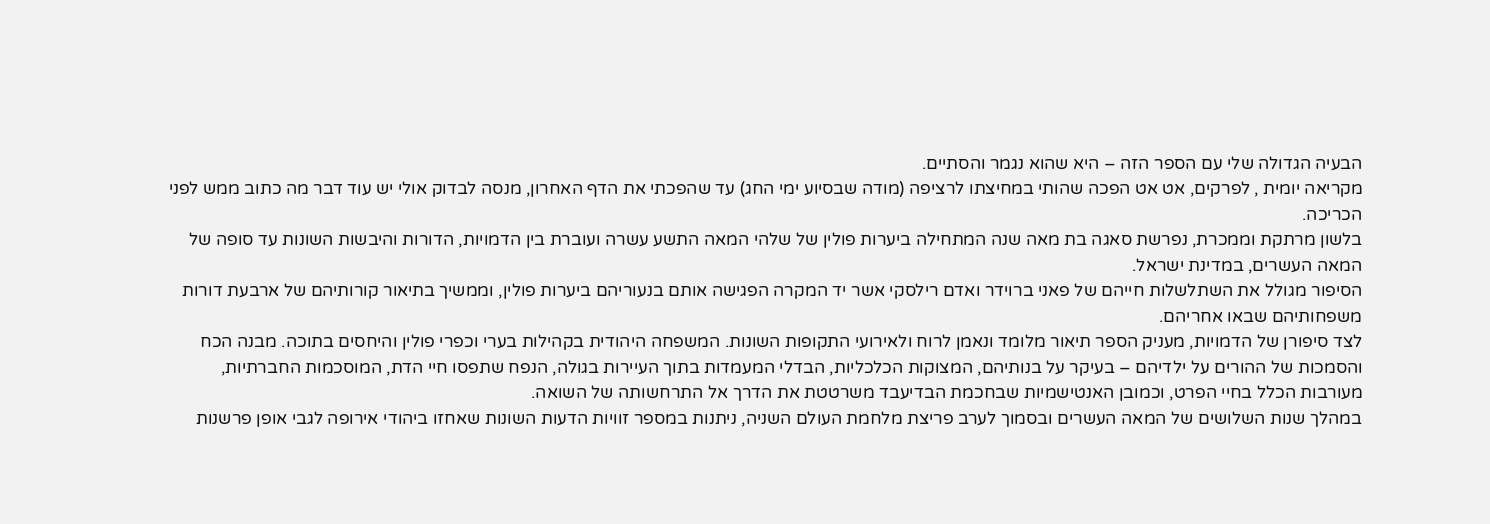הבעיה הגדולה שלי עם הספר הזה – היא שהוא נגמר והסתיים.
מקריאה יומית , לפרקים, אט אט הפכה שהותי במחיצתו לרציפה (מודה שבסיוע ימי החג) עד שהפכתי את הדף האחרון, מנסה לבדוק אולי יש עוד דבר מה כתוב ממש לפני הכריכה.
בלשון מרתקת וממכרת, נפרשת סאגה בת מאה שנה המתחילה ביערות פולין של שלהי המאה התשע עשרה ועוברת בין הדמויות, הדורות והיבשות השונות עד סופה של המאה העשרים, במדינת ישראל.
הסיפור מגולל את השתלשלות חייהם של פאני ברוידר ואדם רילסקי אשר יד המקרה הפגישה אותם בנעוריהם ביערות פולין, וממשיך בתיאור קורותיהם של ארבעת דורות משפחותיהם שבאו אחריהם.
לצד סיפורן של הדמויות, מעניק הספר תיאור מלומד ונאמן לרוח ולאירועי התקופות השונות. המשפחה היהודית בקהילות בערי וכפרי פולין והיחסים בתוכה. מבנה הכח והסמכות של ההורים על ילדיהם – בעיקר על בנותיהם, המצוקות הכלכליות, הבדלי המעמדות בתוך העיירות בגולה, הנפח שתפסו חיי הדת, המוסכמות החברתיות, מעורבות הכלל בחיי הפרט, וכמובן האנטישמיות שבחכמת הבדיעבד משרטטת את הדרך אל התרחשותה של השואה.
במהלך שנות השלושים של המאה העשרים ובסמוך לערב פריצת מלחמת העולם השניה, ניתנות במספר זוויות הדעות השונות שאחזו ביהודי אירופה לגבי אופן פרשנות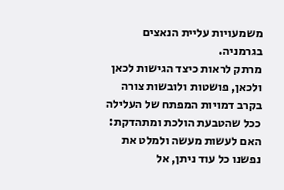משמעויות עליית הנאצים בגרמניה.
מרתק לראות כיצד הגישות לכאן ולכאן, פושטות ולובשות צורה בקרב דמויות המפתח של העלילה ככל שהטבעת הולכת ומתהדקת: האם לעשות מעשה ולמלט את נפשנו כל עוד ניתן, אל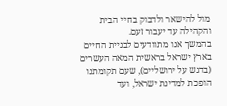מול להישאר ולדבוק בחיי הבית והקהילה עד יעבור זעם.
בהמשך אנו מתוודעים לבניית החיים בארץ ישראל בראשית המאה העשרים (בדגש על ירושליים), שעם תקומתנו הופכת למדינת ישראל, ועד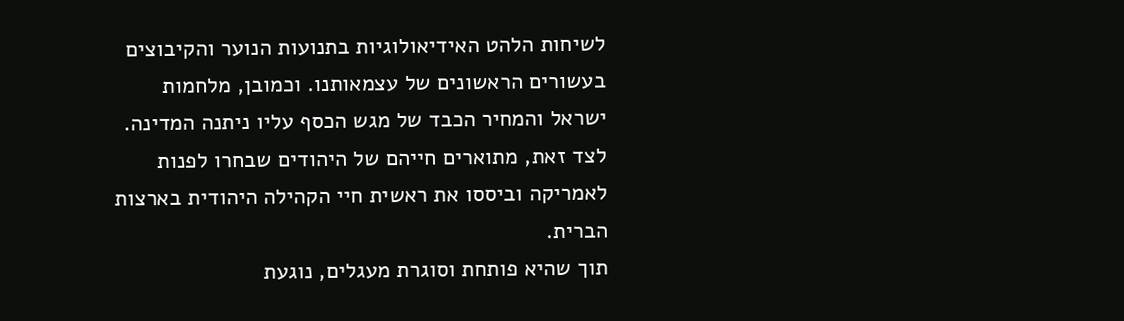לשיחות הלהט האידיאולוגיות בתנועות הנוער והקיבוצים בעשורים הראשונים של עצמאותנו. וכמובן, מלחמות ישראל והמחיר הכבד של מגש הכסף עליו ניתנה המדינה.
לצד זאת, מתוארים חייהם של היהודים שבחרו לפנות לאמריקה וביססו את ראשית חיי הקהילה היהודית בארצות הברית.
תוך שהיא פותחת וסוגרת מעגלים, נוגעת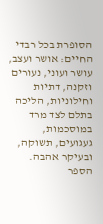הסופרת בכל רבדי החיים: אושר ועצב, עושר ועוני, נעורים וזקנה, דתיות וחילוניות, הליכה בתלם לצד מרד במוסכמות, געגועים, תשוקה, ובעיקר אהבה.
הספר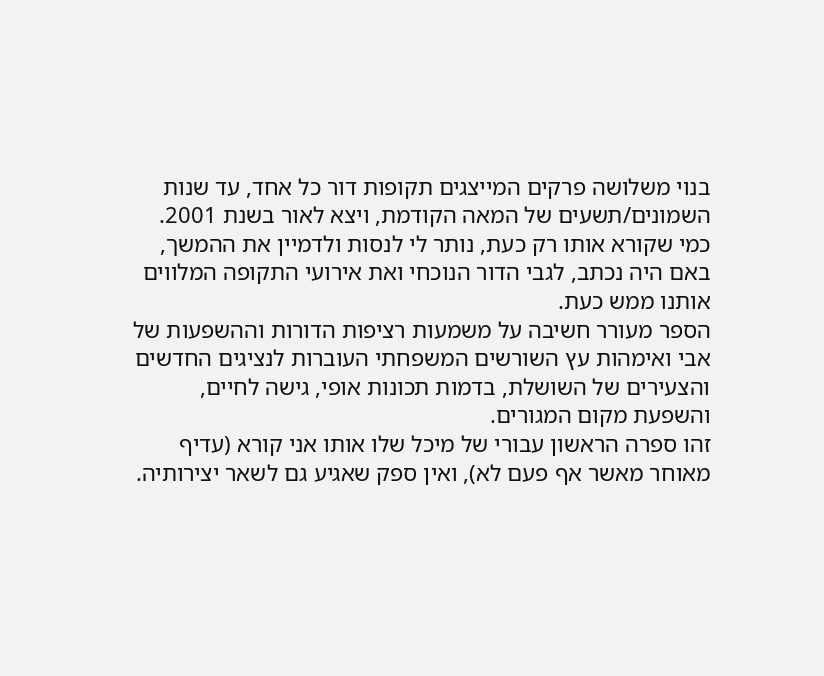בנוי משלושה פרקים המייצגים תקופות דור כל אחד, עד שנות השמונים/תשעים של המאה הקודמת, ויצא לאור בשנת 2001. כמי שקורא אותו רק כעת, נותר לי לנסות ולדמיין את ההמשך, באם היה נכתב, לגבי הדור הנוכחי ואת אירועי התקופה המלווים אותנו ממש כעת.
הספר מעורר חשיבה על משמעות רציפות הדורות וההשפעות של אבי ואימהות עץ השורשים המשפחתי העוברות לנציגים החדשים והצעירים של השושלת, בדמות תכונות אופי, גישה לחיים, והשפעת מקום המגורים.
זהו ספרה הראשון עבורי של מיכל שלו אותו אני קורא (עדיף מאוחר מאשר אף פעם לא), ואין ספק שאגיע גם לשאר יצירותיה.